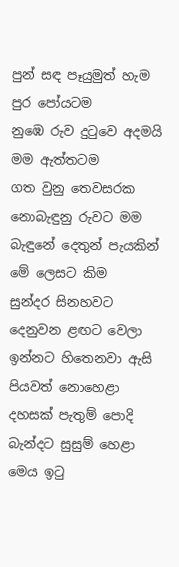පුන් සඳ පෑයුමුත් හැම පුර පෝයටම
නුඹෙ රුව දුටුවෙ අදමයි මම ඇත්තටම
ගත වුනු තෙවසරක නොබැඳුනු රුවට මම
බැඳුනේ දෙතුන් පැයකින් මේ ලෙසට කිම
සුන්දර සිනහවට දෙනුවන ළඟට වෙලා
ඉන්නට හිතෙනවා ඇසි පියවත් නොහෙළා
දහසක් පැතුම් පොදි බැන්දට සුසුම් හෙළා
මෙය ඉටු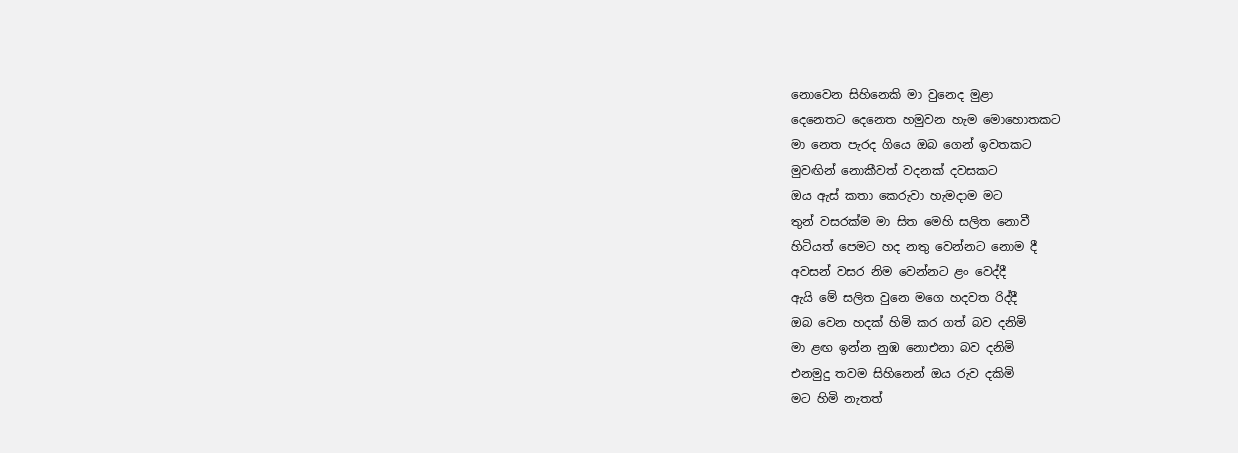නොවෙන සිහිනෙකි මා වුනෙද මුළා
දෙනෙතට දෙනෙත හමුවන හැම මොහොතකට
මා නෙත පැරද ගියෙ ඔබ ගෙන් ඉවතකට
මුවඟින් නොකීවත් වදනක් දවසකට
ඔය ඇස් කතා කෙරුවා හැමදාම මට
තුන් වසරක්ම මා සිත මෙහි සලිත නොවී
හිටියත් පෙමට හද නතු වෙන්නට නොම දී
අවසන් වසර නිම වෙන්නට ළං වෙද්දී
ඇයි මේ සලිත වුනෙ මගෙ හදවත රිද්දී
ඔබ වෙන හදක් හිමි කර ගත් බව දනිමි
මා ළඟ ඉන්න නුඹ නොඑනා බව දනිමි
එනමුදු තවම සිහිනෙන් ඔය රුව දකිමි
මට හිමි නැතත්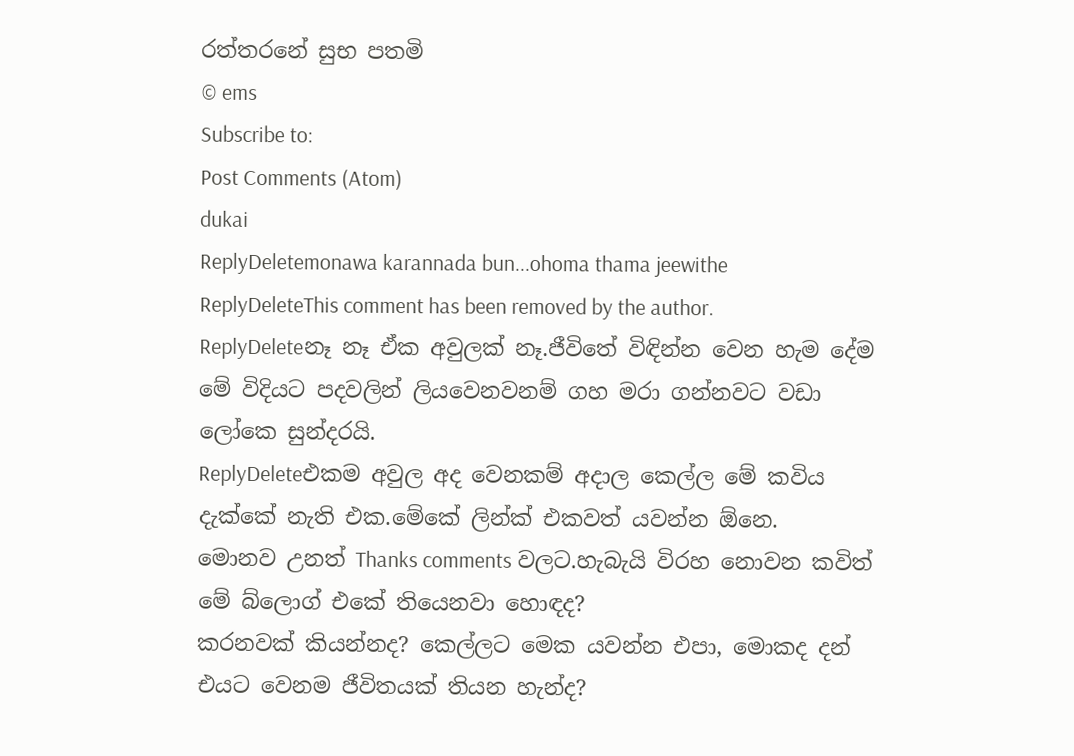රත්තරනේ සුභ පතමි
© ems
Subscribe to:
Post Comments (Atom)
dukai
ReplyDeletemonawa karannada bun...ohoma thama jeewithe
ReplyDeleteThis comment has been removed by the author.
ReplyDeleteනෑ නෑ ඒක අවුලක් නෑ.ජීවිතේ විඳින්න වෙන හැම දේම මේ විදියට පදවලින් ලියවෙනවනම් ගහ මරා ගන්නවට වඩා ලෝකෙ සුන්දරයි.
ReplyDeleteඑකම අවුල අද වෙනකම් අදාල කෙල්ල මේ කවිය දැක්කේ නැති එක.මේකේ ලින්ක් එකවත් යවන්න ඕනෙ.
මොනව උනත් Thanks comments වලට.හැබැයි විරහ නොවන කවිත් මේ බ්ලොග් එකේ තියෙනවා හොඳද?
කරනවක් කියන්නද? කෙල්ලට මෙක යවන්න එපා, මොකද දන් එයට වෙනම ජීවිතයක් තියන හැන්ද?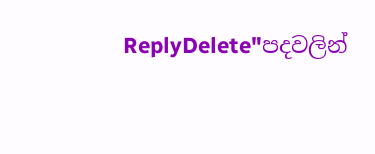ReplyDelete"පදවලින්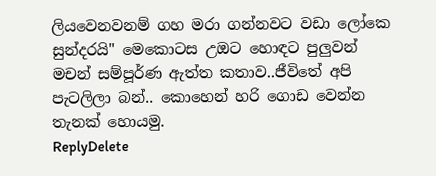ලියවෙනවනම් ගහ මරා ගන්නවට වඩා ලෝකෙ සුන්දරයි" මෙකොටස උඔට හොඳට පුලුවන්
මචන් සම්පූර්ණ ඇත්ත කතාව..ජීවිතේ අපි පැටලිලා බන්.. කොහෙන් හරි ගොඩ වෙන්න තැනක් හොයමු.
ReplyDelete